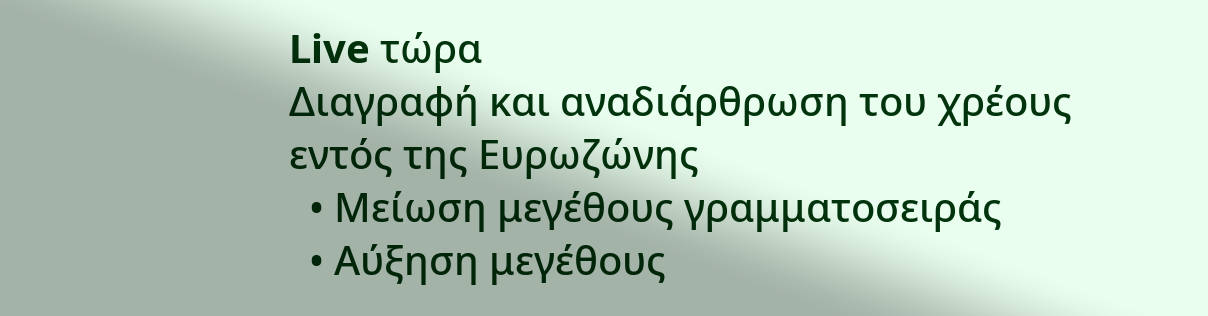Live τώρα
Διαγραφή και αναδιάρθρωση του χρέους εντός της Ευρωζώνης
  • Μείωση μεγέθους γραμματοσειράς
  • Αύξηση μεγέθους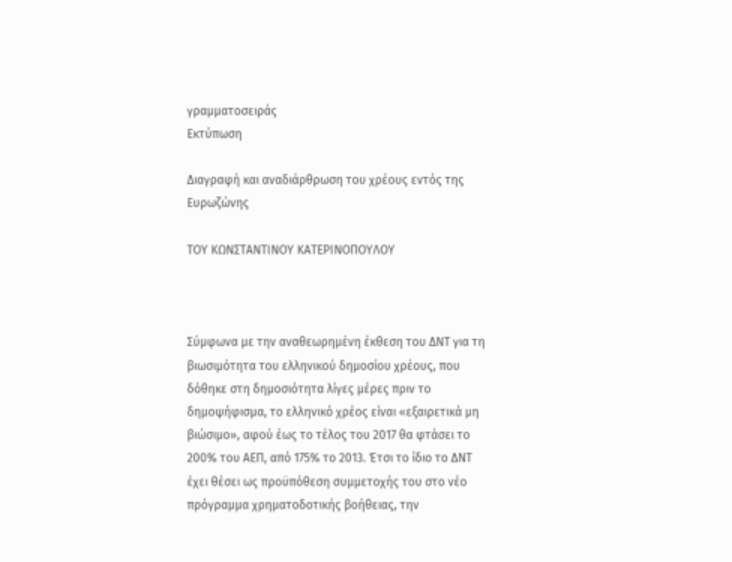γραμματοσειράς
Εκτύπωση

Διαγραφή και αναδιάρθρωση του χρέους εντός της Ευρωζώνης

ΤΟΥ ΚΩΝΣΤΑΝΤΙΝΟΥ ΚΑΤΕΡΙΝΟΠΟΥΛΟΥ



Σύμφωνα με την αναθεωρημένη έκθεση του ΔΝΤ για τη βιωσιμότητα του ελληνικού δημοσίου χρέους, που δόθηκε στη δημοσιότητα λίγες μέρες πριν το δημοψήφισμα, το ελληνικό χρέος είναι «εξαιρετικά μη βιώσιμο», αφού έως το τέλος του 2017 θα φτάσει το 200% του ΑΕΠ, από 175% το 2013. Έτσι το ίδιο το ΔΝΤ έχει θέσει ως προϋπόθεση συμμετοχής του στο νέο πρόγραμμα χρηματοδοτικής βοήθειας, την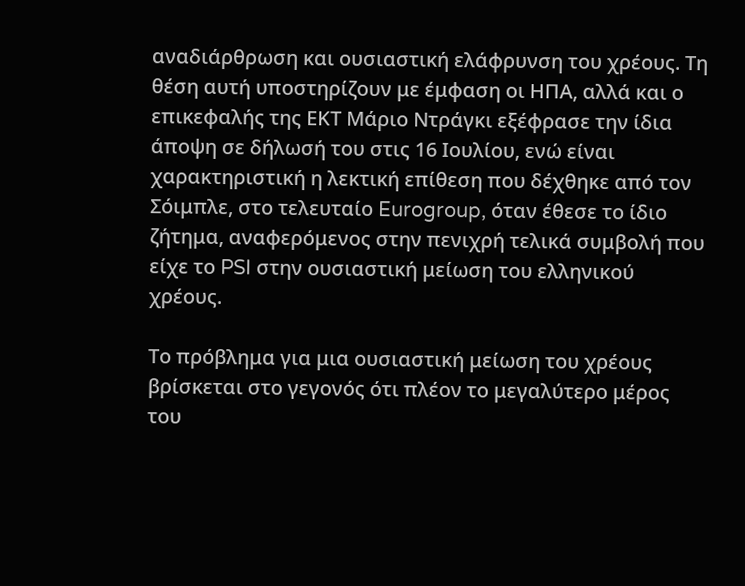αναδιάρθρωση και ουσιαστική ελάφρυνση του χρέους. Τη θέση αυτή υποστηρίζουν με έμφαση οι ΗΠΑ, αλλά και ο επικεφαλής της ΕΚΤ Μάριο Ντράγκι εξέφρασε την ίδια άποψη σε δήλωσή του στις 16 Ιουλίου, ενώ είναι χαρακτηριστική η λεκτική επίθεση που δέχθηκε από τον Σόιμπλε, στο τελευταίο Eurogroup, όταν έθεσε το ίδιο ζήτημα, αναφερόμενος στην πενιχρή τελικά συμβολή που είχε το PSI στην ουσιαστική μείωση του ελληνικού χρέους.

Το πρόβλημα για μια ουσιαστική μείωση του χρέους βρίσκεται στο γεγονός ότι πλέον το μεγαλύτερο μέρος του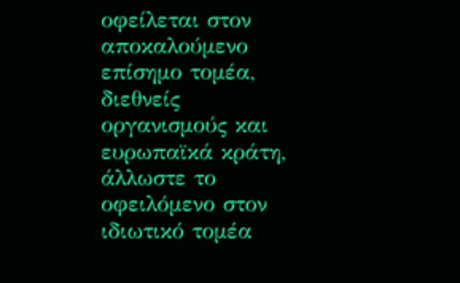οφείλεται στον αποκαλούμενο επίσημο τομέα, διεθνείς οργανισμούς και ευρωπαϊκά κράτη, άλλωστε το οφειλόμενο στον ιδιωτικό τομέα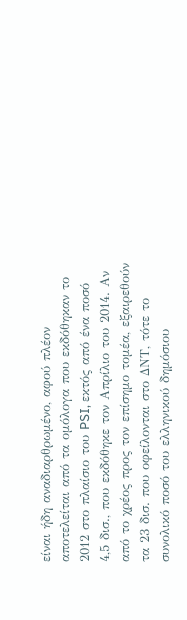είναι ήδη αναδιαρθρωμένο, αφού πλέον αποτελείται από τα ομόλογα που εκδόθηκαν το 2012 στο πλαίσιο του PSI, εκτός από ένα ποσό 4,5 δισ., που εκδόθηκε τον Απρίλιο του 2014. Αν από το χρέος προς τον επίσημο τομέα, εξαιρεθούν τα 23 δισ. που οφείλονται στο ΔΝΤ, τότε το συνολικό ποσό του ελληνικού δημόσιου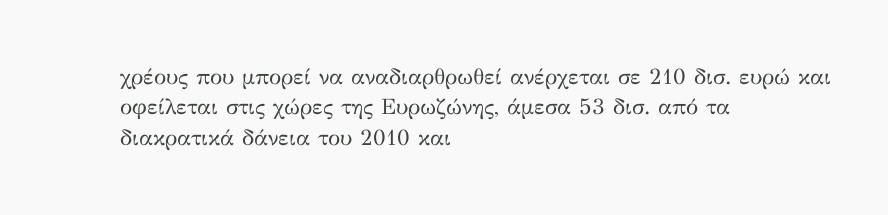χρέους που μπορεί να αναδιαρθρωθεί ανέρχεται σε 210 δισ. ευρώ και οφείλεται στις χώρες της Ευρωζώνης, άμεσα 53 δισ. από τα διακρατικά δάνεια του 2010 και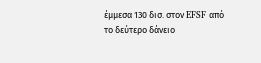έμμεσα 130 δισ. στον EFSF από το δεύτερο δάνειο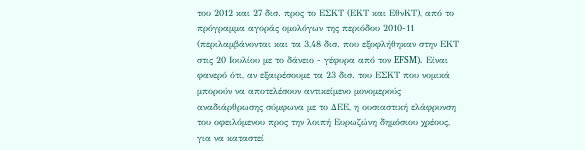του 2012 και 27 δισ. προς το ΕΣΚΤ (ΕΚΤ και ΕθνΚΤ), από το πρόγραμμα αγοράς ομολόγων της περιόδου 2010-11 (περιλαμβάνονται και τα 3,48 δισ. που εξοφλήθηκαν στην ΕΚΤ στις 20 Ιουλίου με το δάνειο - γέφυρα από τον EFSM). Είναι φανερό ότι, αν εξαιρέσουμε τα 23 δισ. του ΕΣΚΤ που νομικά μπορούν να αποτελέσουν αντικείμενο μονομερούς αναδιάρθρωσης σύμφωνα με το ΔΕΕ, η ουσιαστική ελάφρυνση του οφειλόμενου προς την λοιπή Ευρωζώνη δημόσιου χρέους, για να καταστεί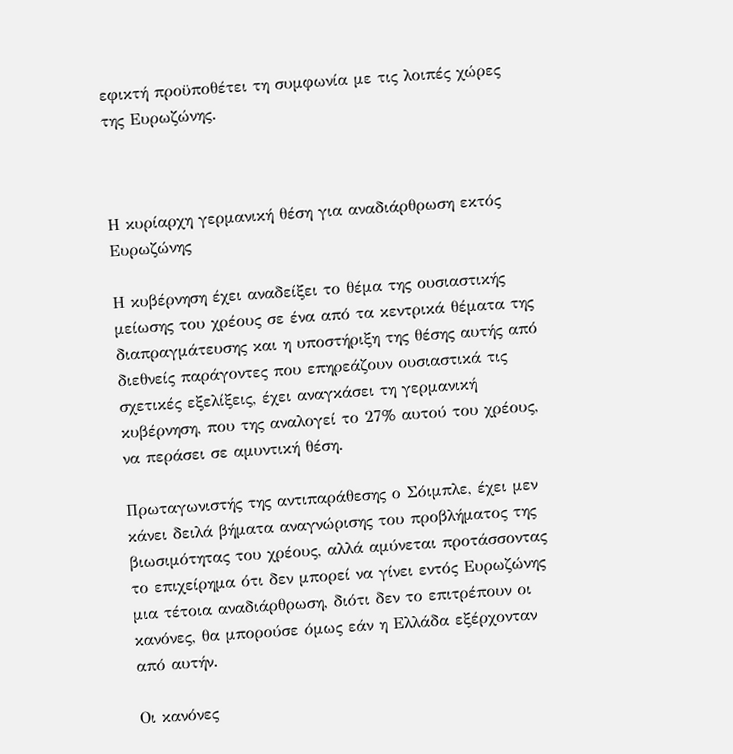εφικτή προϋποθέτει τη συμφωνία με τις λοιπές χώρες της Ευρωζώνης.



Η κυρίαρχη γερμανική θέση για αναδιάρθρωση εκτός Ευρωζώνης

Η κυβέρνηση έχει αναδείξει το θέμα της ουσιαστικής μείωσης του χρέους σε ένα από τα κεντρικά θέματα της διαπραγμάτευσης και η υποστήριξη της θέσης αυτής από διεθνείς παράγοντες που επηρεάζουν ουσιαστικά τις σχετικές εξελίξεις, έχει αναγκάσει τη γερμανική κυβέρνηση, που της αναλογεί το 27% αυτού του χρέους, να περάσει σε αμυντική θέση.

Πρωταγωνιστής της αντιπαράθεσης ο Σόιμπλε, έχει μεν κάνει δειλά βήματα αναγνώρισης του προβλήματος της βιωσιμότητας του χρέους, αλλά αμύνεται προτάσσοντας το επιχείρημα ότι δεν μπορεί να γίνει εντός Ευρωζώνης μια τέτοια αναδιάρθρωση, διότι δεν το επιτρέπουν οι κανόνες, θα μπορούσε όμως εάν η Ελλάδα εξέρχονταν από αυτήν.

Οι κανόνες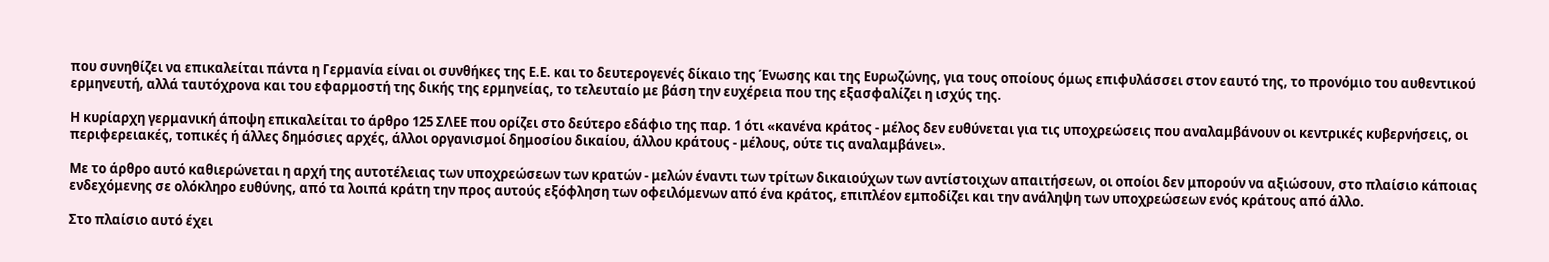που συνηθίζει να επικαλείται πάντα η Γερμανία είναι οι συνθήκες της Ε.Ε. και το δευτερογενές δίκαιο της Ένωσης και της Ευρωζώνης, για τους οποίους όμως επιφυλάσσει στον εαυτό της, το προνόμιο του αυθεντικού ερμηνευτή, αλλά ταυτόχρονα και του εφαρμοστή της δικής της ερμηνείας, το τελευταίο με βάση την ευχέρεια που της εξασφαλίζει η ισχύς της.

Η κυρίαρχη γερμανική άποψη επικαλείται το άρθρο 125 ΣΛΕΕ που ορίζει στο δεύτερο εδάφιο της παρ. 1 ότι «κανένα κράτος - μέλος δεν ευθύνεται για τις υποχρεώσεις που αναλαμβάνουν οι κεντρικές κυβερνήσεις, οι περιφερειακές, τοπικές ή άλλες δημόσιες αρχές, άλλοι οργανισμοί δημοσίου δικαίου, άλλου κράτους - μέλους, ούτε τις αναλαμβάνει».

Με το άρθρο αυτό καθιερώνεται η αρχή της αυτοτέλειας των υποχρεώσεων των κρατών - μελών έναντι των τρίτων δικαιούχων των αντίστοιχων απαιτήσεων, οι οποίοι δεν μπορούν να αξιώσουν, στο πλαίσιο κάποιας ενδεχόμενης σε ολόκληρο ευθύνης, από τα λοιπά κράτη την προς αυτούς εξόφληση των οφειλόμενων από ένα κράτος, επιπλέον εμποδίζει και την ανάληψη των υποχρεώσεων ενός κράτους από άλλο.

Στο πλαίσιο αυτό έχει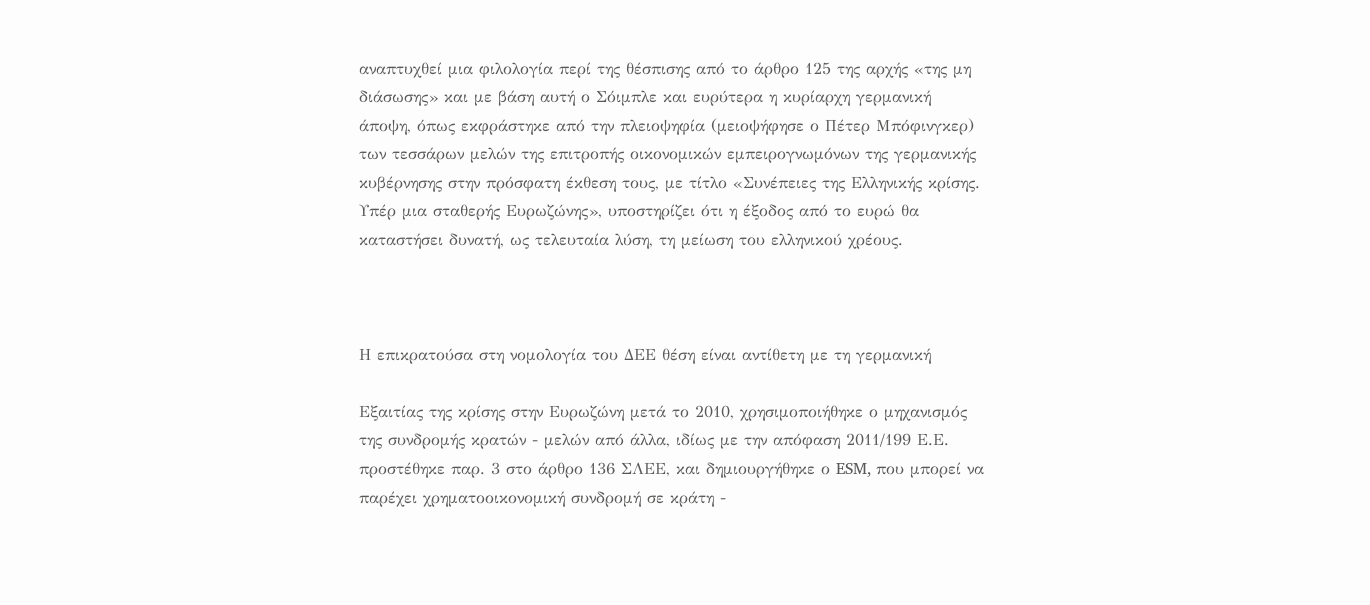αναπτυχθεί μια φιλολογία περί της θέσπισης από το άρθρο 125 της αρχής «της μη διάσωσης» και με βάση αυτή ο Σόιμπλε και ευρύτερα η κυρίαρχη γερμανική άποψη, όπως εκφράστηκε από την πλειοψηφία (μειοψήφησε ο Πέτερ Μπόφινγκερ) των τεσσάρων μελών της επιτροπής οικονομικών εμπειρογνωμόνων της γερμανικής κυβέρνησης στην πρόσφατη έκθεση τους, με τίτλο «Συνέπειες της Ελληνικής κρίσης. Υπέρ μια σταθερής Ευρωζώνης», υποστηρίζει ότι η έξοδος από το ευρώ θα καταστήσει δυνατή, ως τελευταία λύση, τη μείωση του ελληνικού χρέους.



Η επικρατούσα στη νομολογία του ΔΕΕ θέση είναι αντίθετη με τη γερμανική

Εξαιτίας της κρίσης στην Ευρωζώνη μετά το 2010, χρησιμοποιήθηκε ο μηχανισμός της συνδρομής κρατών - μελών από άλλα, ιδίως με την απόφαση 2011/199 Ε.Ε. προστέθηκε παρ. 3 στο άρθρο 136 ΣΛΕΕ, και δημιουργήθηκε ο ESM, που μπορεί να παρέχει χρηματοοικονομική συνδρομή σε κράτη -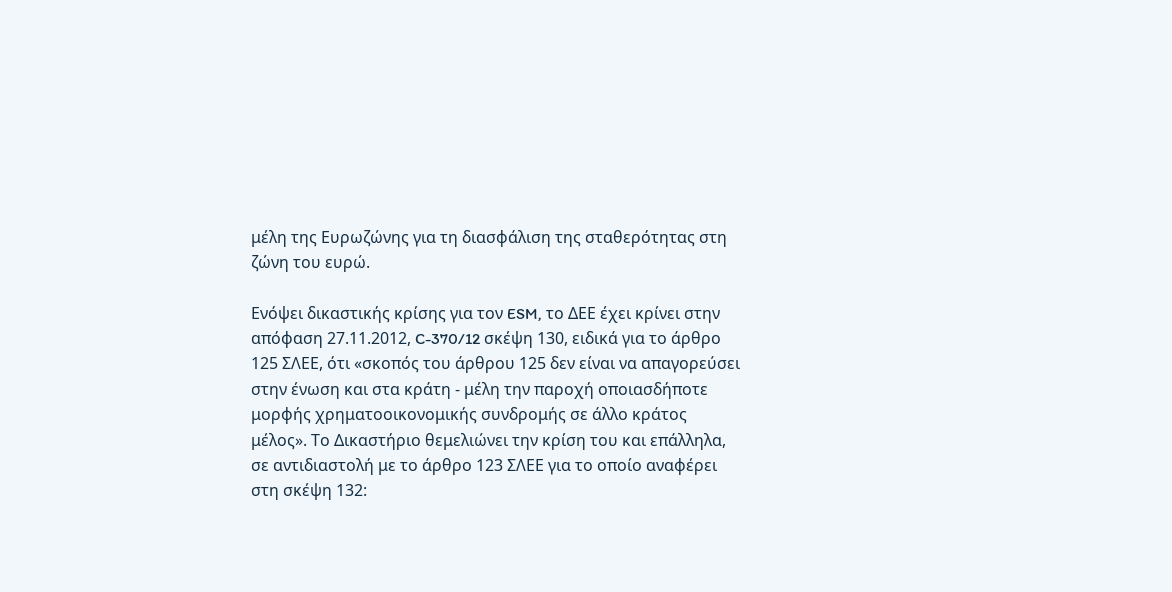μέλη της Ευρωζώνης για τη διασφάλιση της σταθερότητας στη ζώνη του ευρώ.

Ενόψει δικαστικής κρίσης για τον ESM, το ΔΕΕ έχει κρίνει στην απόφαση 27.11.2012, C-370/12 σκέψη 130, ειδικά για το άρθρο 125 ΣΛΕΕ, ότι «σκοπός του άρθρου 125 δεν είναι να απαγορεύσει στην ένωση και στα κράτη - μέλη την παροχή οποιασδήποτε μορφής χρηματοοικονομικής συνδρομής σε άλλο κράτος μέλος». Το Δικαστήριο θεμελιώνει την κρίση του και επάλληλα, σε αντιδιαστολή με το άρθρο 123 ΣΛΕΕ για το οποίο αναφέρει στη σκέψη 132: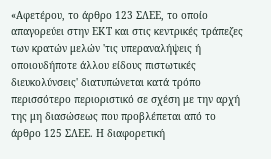«Αφετέρου, το άρθρο 123 ΣΛΕΕ, το οποίο απαγορεύει στην ΕΚΤ και στις κεντρικές τράπεζες των κρατών μελών 'τις υπεραναλήψεις ή οποιουδήποτε άλλου είδους πιστωτικές διευκολύνσεις' διατυπώνεται κατά τρόπο περισσότερο περιοριστικό σε σχέση με την αρχή της μη διασώσεως που προβλέπεται από το άρθρο 125 ΣΛΕΕ. Η διαφορετική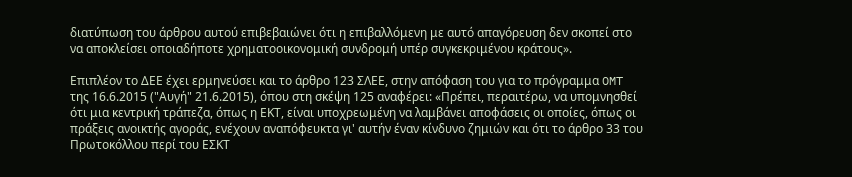διατύπωση του άρθρου αυτού επιβεβαιώνει ότι η επιβαλλόμενη με αυτό απαγόρευση δεν σκοπεί στο να αποκλείσει οποιαδήποτε χρηματοοικονομική συνδρομή υπέρ συγκεκριμένου κράτους».

Επιπλέον το ΔΕΕ έχει ερμηνεύσει και το άρθρο 123 ΣΛΕΕ, στην απόφαση του για το πρόγραμμα OMT της 16.6.2015 ("Αυγή" 21.6.2015), όπου στη σκέψη 125 αναφέρει: «Πρέπει, περαιτέρω, να υπομνησθεί ότι μια κεντρική τράπεζα, όπως η ΕΚΤ, είναι υποχρεωμένη να λαμβάνει αποφάσεις οι οποίες, όπως οι πράξεις ανοικτής αγοράς, ενέχουν αναπόφευκτα γι' αυτήν έναν κίνδυνο ζημιών και ότι το άρθρο 33 του Πρωτοκόλλου περί του ΕΣΚΤ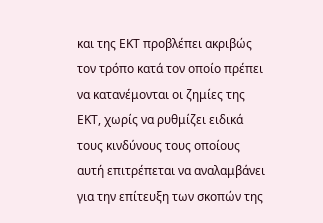και της ΕΚΤ προβλέπει ακριβώς τον τρόπο κατά τον οποίο πρέπει να κατανέμονται οι ζημίες της ΕΚΤ, χωρίς να ρυθμίζει ειδικά τους κινδύνους τους οποίους αυτή επιτρέπεται να αναλαμβάνει για την επίτευξη των σκοπών της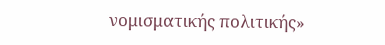νομισματικής πολιτικής»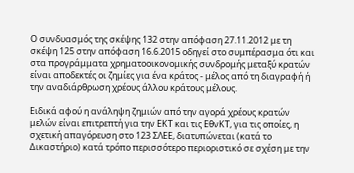Ο συνδυασμός της σκέψης 132 στην απόφαση 27.11.2012 με τη σκέψη 125 στην απόφαση 16.6.2015 οδηγεί στο συμπέρασμα ότι και στα προγράμματα χρηματοοικονομικής συνδρομής μεταξύ κρατών είναι αποδεκτές οι ζημίες για ένα κράτος - μέλος από τη διαγραφή ή την αναδιάρθρωση χρέους άλλου κράτους μέλους.

Ειδικά αφού η ανάληψη ζημιών από την αγορά χρέους κρατών μελών είναι επιτρεπτή για την ΕΚΤ και τις ΕθνΚΤ, για τις οποίες, η σχετική απαγόρευση στο 123 ΣΛΕΕ, διατυπώνεται (κατά το Δικαστήριο) κατά τρόπο περισσότερο περιοριστικό σε σχέση με την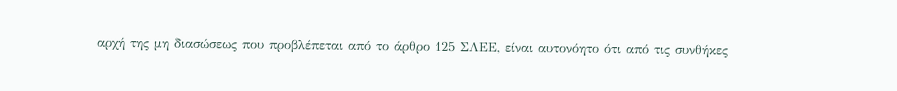αρχή της μη διασώσεως που προβλέπεται από το άρθρο 125 ΣΛΕΕ, είναι αυτονόητο ότι από τις συνθήκες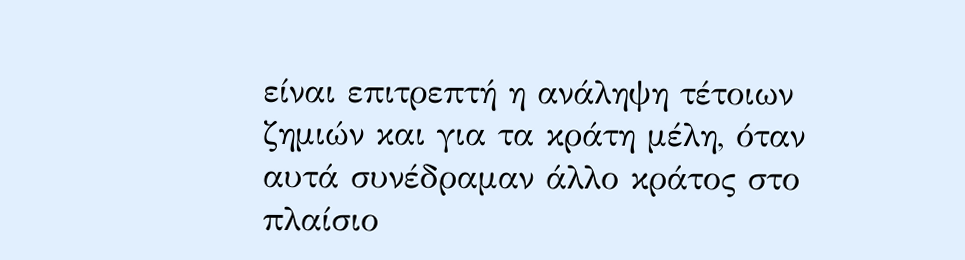είναι επιτρεπτή η ανάληψη τέτοιων ζημιών και για τα κράτη μέλη, όταν αυτά συνέδραμαν άλλο κράτος στο πλαίσιο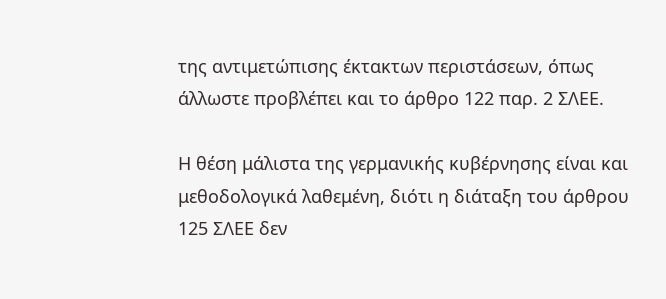της αντιμετώπισης έκτακτων περιστάσεων, όπως άλλωστε προβλέπει και το άρθρο 122 παρ. 2 ΣΛΕΕ.

Η θέση μάλιστα της γερμανικής κυβέρνησης είναι και μεθοδολογικά λαθεμένη, διότι η διάταξη του άρθρου 125 ΣΛΕΕ δεν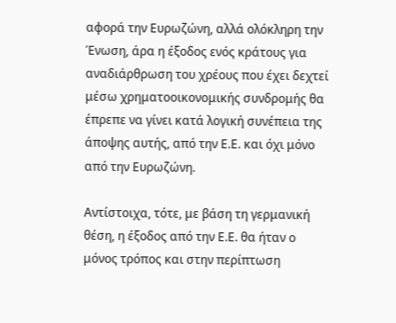αφορά την Ευρωζώνη, αλλά ολόκληρη την Ένωση, άρα η έξοδος ενός κράτους για αναδιάρθρωση του χρέους που έχει δεχτεί μέσω χρηματοοικονομικής συνδρομής θα έπρεπε να γίνει κατά λογική συνέπεια της άποψης αυτής, από την Ε.Ε. και όχι μόνο από την Ευρωζώνη.

Αντίστοιχα, τότε, με βάση τη γερμανική θέση, η έξοδος από την Ε.Ε. θα ήταν ο μόνος τρόπος και στην περίπτωση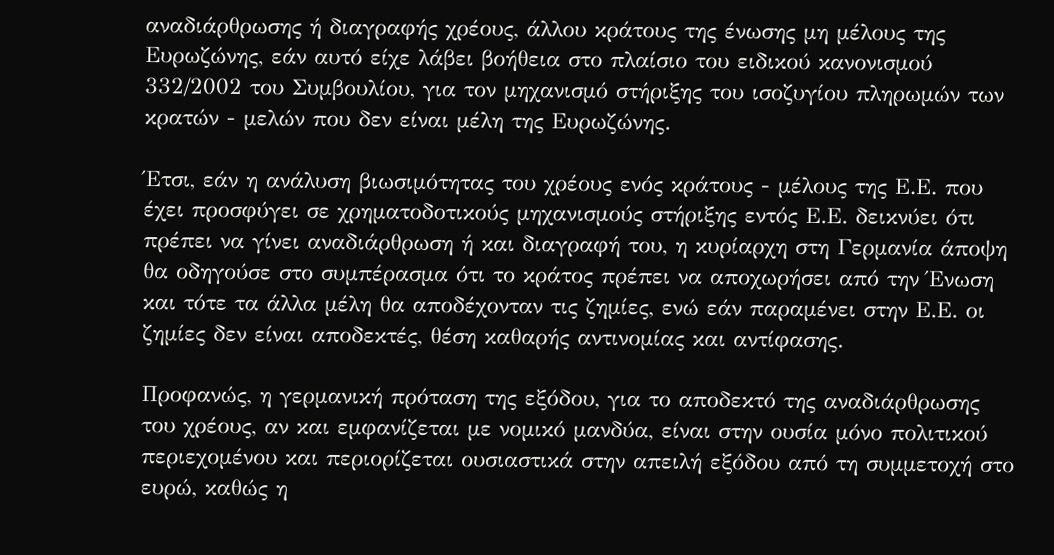αναδιάρθρωσης ή διαγραφής χρέους, άλλου κράτους της ένωσης μη μέλους της Ευρωζώνης, εάν αυτό είχε λάβει βοήθεια στο πλαίσιο του ειδικού κανονισμού 332/2002 του Συμβουλίου, για τον μηχανισμό στήριξης του ισοζυγίου πληρωμών των κρατών - μελών που δεν είναι μέλη της Ευρωζώνης.

Έτσι, εάν η ανάλυση βιωσιμότητας του χρέους ενός κράτους - μέλους της Ε.Ε. που έχει προσφύγει σε χρηματοδοτικούς μηχανισμούς στήριξης εντός Ε.Ε. δεικνύει ότι πρέπει να γίνει αναδιάρθρωση ή και διαγραφή του, η κυρίαρχη στη Γερμανία άποψη θα οδηγούσε στο συμπέρασμα ότι το κράτος πρέπει να αποχωρήσει από την Ένωση και τότε τα άλλα μέλη θα αποδέχονταν τις ζημίες, ενώ εάν παραμένει στην Ε.Ε. οι ζημίες δεν είναι αποδεκτές, θέση καθαρής αντινομίας και αντίφασης.

Προφανώς, η γερμανική πρόταση της εξόδου, για το αποδεκτό της αναδιάρθρωσης του χρέους, αν και εμφανίζεται με νομικό μανδύα, είναι στην ουσία μόνο πολιτικού περιεχομένου και περιορίζεται ουσιαστικά στην απειλή εξόδου από τη συμμετοχή στο ευρώ, καθώς η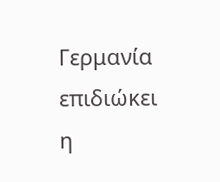Γερμανία επιδιώκει η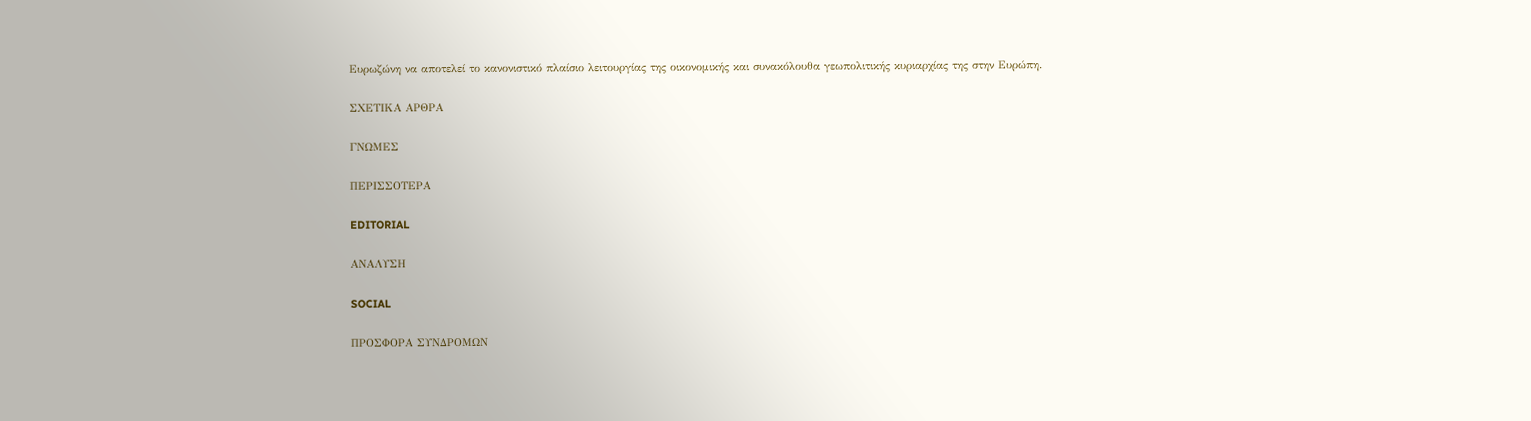Ευρωζώνη να αποτελεί το κανονιστικό πλαίσιο λειτουργίας της οικονομικής και συνακόλουθα γεωπολιτικής κυριαρχίας της στην Ευρώπη.

ΣΧΕΤΙΚΑ ΑΡΘΡΑ

ΓΝΩΜΕΣ

ΠΕΡΙΣΣΟΤΕΡΑ

EDITORIAL

ΑΝΑΛΥΣΗ

SOCIAL

ΠΡΟΣΦΟΡΑ ΣΥΝΔΡΟΜΩΝ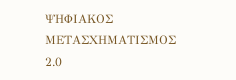ΨΗΦΙΑΚΟΣ ΜΕΤΑΣΧΗΜΑΤΙΣΜΟΣ 2.0